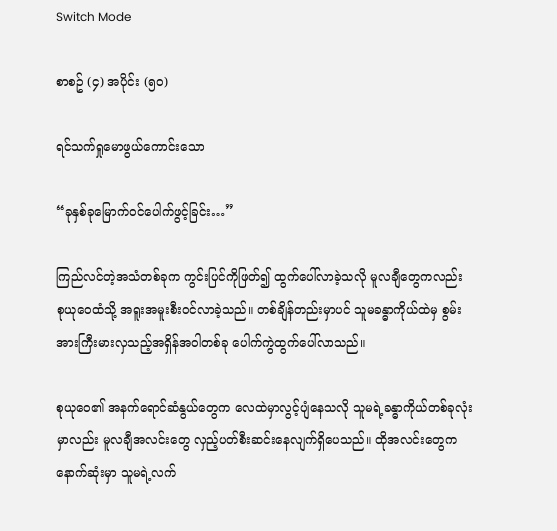Switch Mode

စာစဥ် (၄) အပိုင်း (၅၀)

ရင်သက်ရှုမောဖွယ်ကောင်းသော

“ခုနှစ်ခုမြောက်ဝင်ပေါက်ဖွင့်ခြင်း…”

ကြည်လင်တဲ့အသံတစ်ခုက ကွင်းပြင်ကိုဖြတ်၍ ထွက်ပေါ်လာခဲ့သလို မူလချီတွေကလည်း စုယုဝေထံသို့ အရူးအမူးစီးဝင်လာခဲ့သည်။ တစ်ချိန်တည်းမှာပင် သူမခန္ဓာကိုယ်ထဲမှ စွမ်းအားကြီးမားလှသည့်အရှိန်အဝါတစ်ခု ပေါက်ကွဲထွက်ပေါ်လာသည်။

စုယုဝေ၏ အနက်ရောင်ဆံနွယ်တွေက လေထဲမှာလွင့်ပျံနေသလို သူမရဲ့ခန္ဓာကိုယ်တစ်ခုလုံးမှာလည်း မူလချီအလင်းတွေ လှည့်ပတ်စီးဆင်းနေလျက်ရှိပေသည်။ ထိုအလင်းတွေက နောက်ဆုံးမှာ သူမရဲ့လက်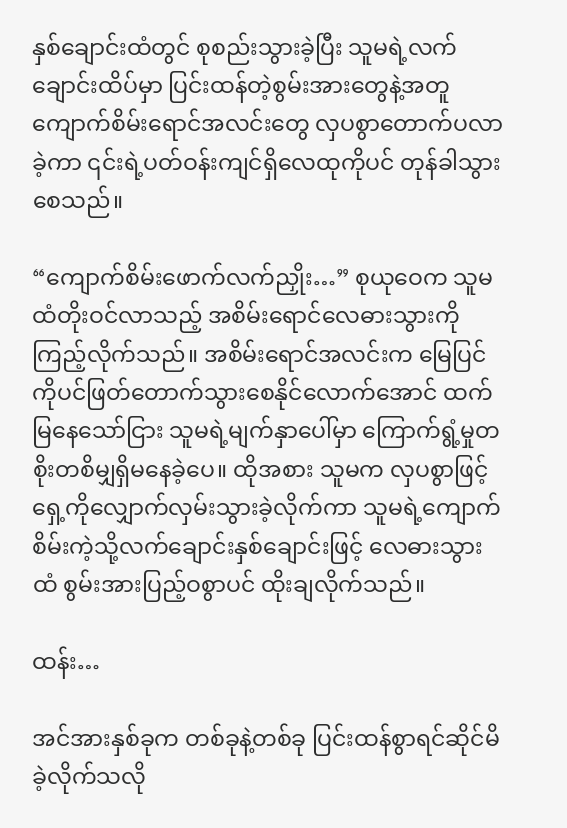နှစ်ချောင်းထံတွင် စုစည်းသွားခဲ့ပြီး သူမရဲ့လက်ချောင်းထိပ်မှာ ပြင်းထန်တဲ့စွမ်းအားတွေနဲ့အတူ ကျောက်စိမ်းရောင်အလင်းတွေ လှပစွာတောက်ပလာခဲ့ကာ ၎င်းရဲ့ပတ်ဝန်းကျင်ရှိလေထုကိုပင် တုန်ခါသွားစေသည်။

“ကျောက်စိမ်းဖောက်လက်ညှိုး…” စုယုဝေက သူမထံတိုးဝင်လာသည့် အစိမ်းရောင်လေဓားသွားကို ကြည့်လိုက်သည်။ အစိမ်းရောင်အလင်းက မြေပြင်ကိုပင်ဖြတ်တောက်သွားစေနိုင်လောက်အောင် ထက်မြနေသော်ငြား သူမရဲ့မျက်နှာပေါ်မှာ ကြောက်ရွံ့မှုတစိုးတစိမျှရှိမနေခဲ့ပေ။ ထိုအစား သူမက လှပစွာဖြင့်ရှေ့ကိုလျှောက်လှမ်းသွားခဲ့လိုက်ကာ သူမရဲ့ကျောက်စိမ်းကဲ့သို့လက်ချောင်းနှစ်ချောင်းဖြင့် လေဓားသွားထံ စွမ်းအားပြည့်ဝစွာပင် ထိုးချလိုက်သည်။

ထန်း…

အင်အားနှစ်ခုက တစ်ခုနဲ့တစ်ခု ပြင်းထန်စွာရင်ဆိုင်မိခဲ့လိုက်သလို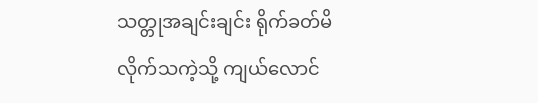သတ္တုအချင်းချင်း ရိုက်ခတ်မိလိုက်သကဲ့သို့ ကျယ်လောင်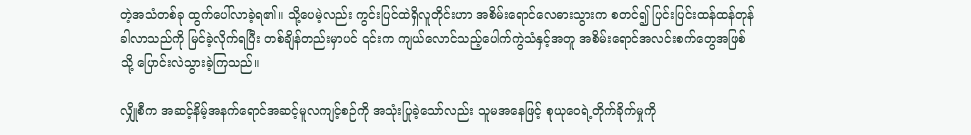တဲ့အသံတစ်ခု ထွက်ပေါ်လာခဲ့ရ၏။ သို့ပေမဲ့လည်း ကွင်းပြင်ထဲရှိလူတိုင်းဟာ အစိမ်းရောင်လေဓားသွားက စတင်၍ ပြင်းပြင်းထန်ထန်တုန်ခါလာသည်ကို မြင်ခဲ့လိုက်ရပြီး တစ်ချိန်တည်းမှာပင် ၎င်းက ကျယ်လောင်သည့်ပေါက်ကွဲသံနှင့်အတူ အစိမ်းရောင်အလင်းစက်တွေအဖြစ်သို့ ပြောင်းလဲသွားခဲ့ကြသည်။

လျှိုစီက အဆင့်နိမ့်အနက်ရောင်အဆင့်မူလကျင့်စဉ်ကို အသုံးပြုခဲ့သော်လည်း သူမအနေဖြင့် စုယုဝေရဲ့တိုက်ခိုက်မှုကို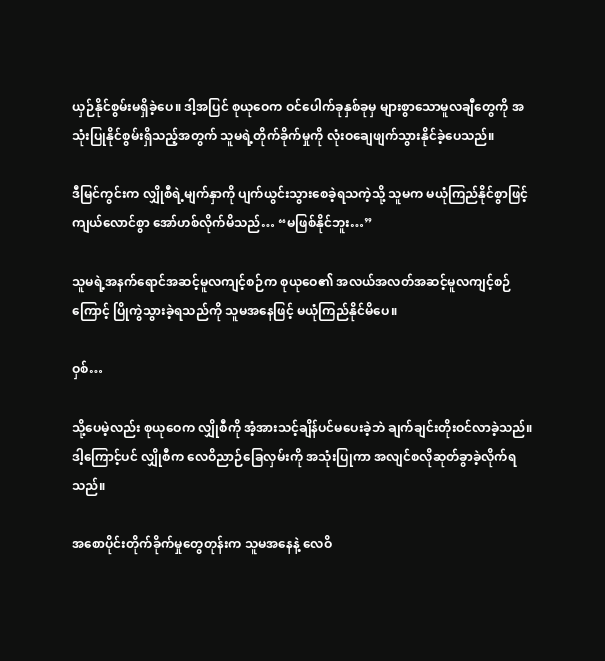ယှဉ်နိုင်စွမ်းမရှိခဲ့ပေ။ ဒါ့အပြင် စုယုဝေက ဝင်ပေါက်ခုနှစ်ခုမှ များစွာသောမူလချီတွေကို အသုံးပြုနိုင်စွမ်းရှိသည့်အတွက် သူမရဲ့တိုက်ခိုက်မှုကို လုံးဝချေဖျက်သွားနိုင်ခဲ့ပေသည်။

ဒီမြင်ကွင်းက လျှိုစီရဲ့မျက်နှာကို ပျက်ယွင်းသွားစေခဲ့ရသကဲ့သို့ သူမက မယုံကြည်နိုင်စွာဖြင့်ကျယ်လောင်စွာ အော်ဟစ်လိုက်မိသည်… “မဖြစ်နိုင်ဘူး…”

သူမရဲ့အနက်ရောင်အဆင့်မူလကျင့်စဉ်က စုယုဝေ၏ အလယ်အလတ်အဆင့်မူလကျင့်စဉ်ကြောင့် ပြိုကွဲသွားခဲ့ရသည်ကို သူမအနေဖြင့် မယုံကြည်နိုင်မိပေ။

ဝှစ်…

သို့ပေမဲ့လည်း စုယုဝေက လျှိုစီကို အံ့အားသင့်ချိန်ပင်မပေးခဲ့ဘဲ ချက်ချင်းတိုးဝင်လာခဲ့သည်။ ဒါ့ကြောင့်ပင် လျှိုစီက လေဝိညာဉ်ခြေလှမ်းကို အသုံးပြုကာ အလျင်စလိုဆုတ်ခွာခဲ့လိုက်ရသည်။

အစောပိုင်းတိုက်ခိုက်မှုတွေတုန်းက သူမအနေနဲ့ လေဝိ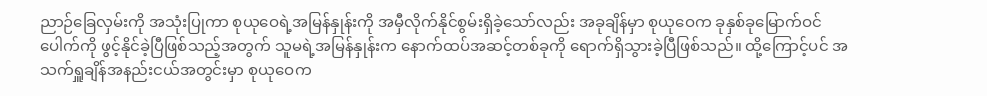ညာဉ်ခြေလှမ်းကို အသုံးပြုကာ စုယုဝေရဲ့အမြန်နှုန်းကို အမှီလိုက်နိုင်စွမ်းရှိခဲ့သော်လည်း အခုချိန်မှာ စုယုဝေက ခုနှစ်ခုမြောက်ဝင်ပေါက်ကို ဖွင့်နိုင်ခဲ့ပြီဖြစ်သည့်အတွက် သူမရဲ့အမြန်နှုန်းက နောက်ထပ်အဆင့်တစ်ခုကို ရောက်ရှိသွားခဲ့ပြီဖြစ်သည်။ ထို့ကြောင့်ပင် အသက်ရှူချိန်အနည်းငယ်အတွင်းမှာ စုယုဝေက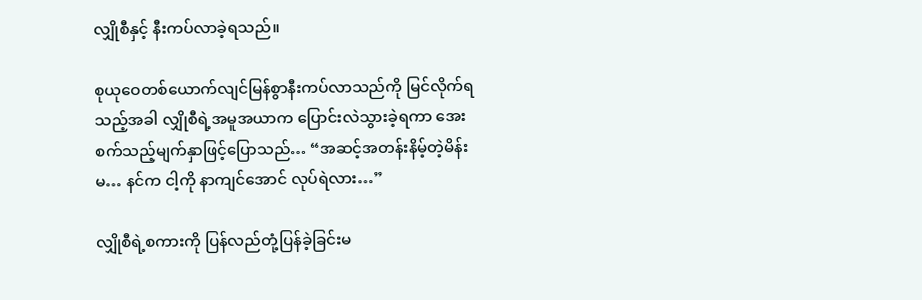လျှိုစီနှင့် နီးကပ်လာခဲ့ရသည်။

စုယုဝေတစ်ယောက်လျင်မြန်စွာနီးကပ်လာသည်ကို မြင်လိုက်ရသည့်အခါ လျှိုစီရဲ့အမူအယာက ပြောင်းလဲသွားခဲ့ရကာ အေးစက်သည့်မျက်နှာဖြင့်ပြောသည်… “အဆင့်အတန်းနိမ့်တဲ့မိန်းမ… နင်က ငါ့ကို နာကျင်အောင် လုပ်ရဲလား…”

လျှိုစီရဲ့စကားကို ပြန်လည်တုံ့ပြန်ခဲ့ခြင်းမ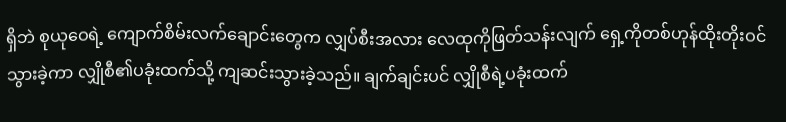ရှိဘဲ စုယုဝေရဲ့ ကျောက်စိမ်းလက်ချောင်းတွေက လျှပ်စီးအလား လေထုကိုဖြတ်သန်းလျက် ရှေ့ကိုတစ်ဟုန်ထိုးတိုးဝင်သွားခဲ့ကာ လျှိုစီ၏ပခုံးထက်သို့ ကျဆင်းသွားခဲ့သည်။ ချက်ချင်းပင် လျှိုစီရဲ့ပခုံးထက်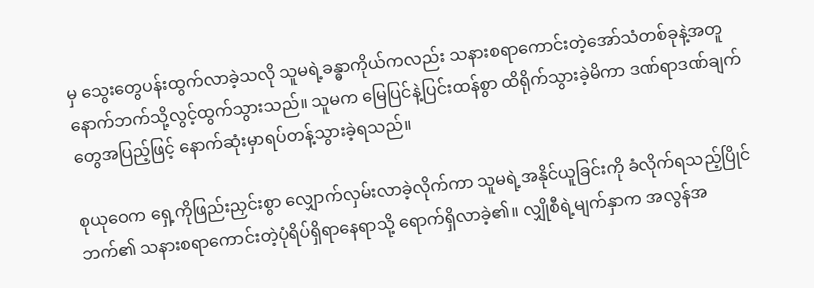မှ သွေးတွေပန်းထွက်လာခဲ့သလို သူမရဲ့ခန္ဓာကိုယ်ကလည်း သနားစရာကောင်းတဲ့အော်သံတစ်ခုနဲ့အတူ နောက်ဘက်သို့လွင့်ထွက်သွားသည်။ သူမက မြေပြင်နဲ့ပြင်းထန်စွာ ထိရိုက်သွားခဲ့မိကာ ဒဏ်ရာဒဏ်ချက်တွေအပြည့်ဖြင့် နောက်ဆုံးမှာရပ်တန့်သွားခဲ့ရသည်။

စုယုဝေက ရှေ့ကိုဖြည်းညှင်းစွာ လျှောက်လှမ်းလာခဲ့လိုက်ကာ သူမရဲ့အနိုင်ယူခြင်းကို ခံလိုက်ရသည့်ပြိုင်ဘက်၏ သနားစရာကောင်းတဲ့ပုံရိပ်ရှိရာနေရာသို့ ရောက်ရှိလာခဲ့၏။ လျှိုစီရဲ့မျက်နှာက အလွန်အ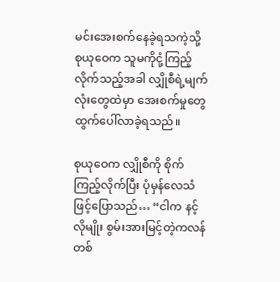မင်းအေးစက်နေခဲ့ရသကဲ့သို့ စုယုဝေက သူမကိုငုံ့ကြည့်လိုက်သည့်အခါ လျှိုစီရဲ့မျက်လုံးတွေထဲမှာ အေးစက်မှုတွေထွက်ပေါ်လာခဲ့ရသည်။

စုယုဝေက လျှိုစီကို စိုက်ကြည့်လိုက်ပြီး ပုံမှန်လေသံဖြင့်ပြောသည်… “ငါက နင့်လိုမျိုး စွမ်းအားမြင့်တဲ့ကလန်တစ်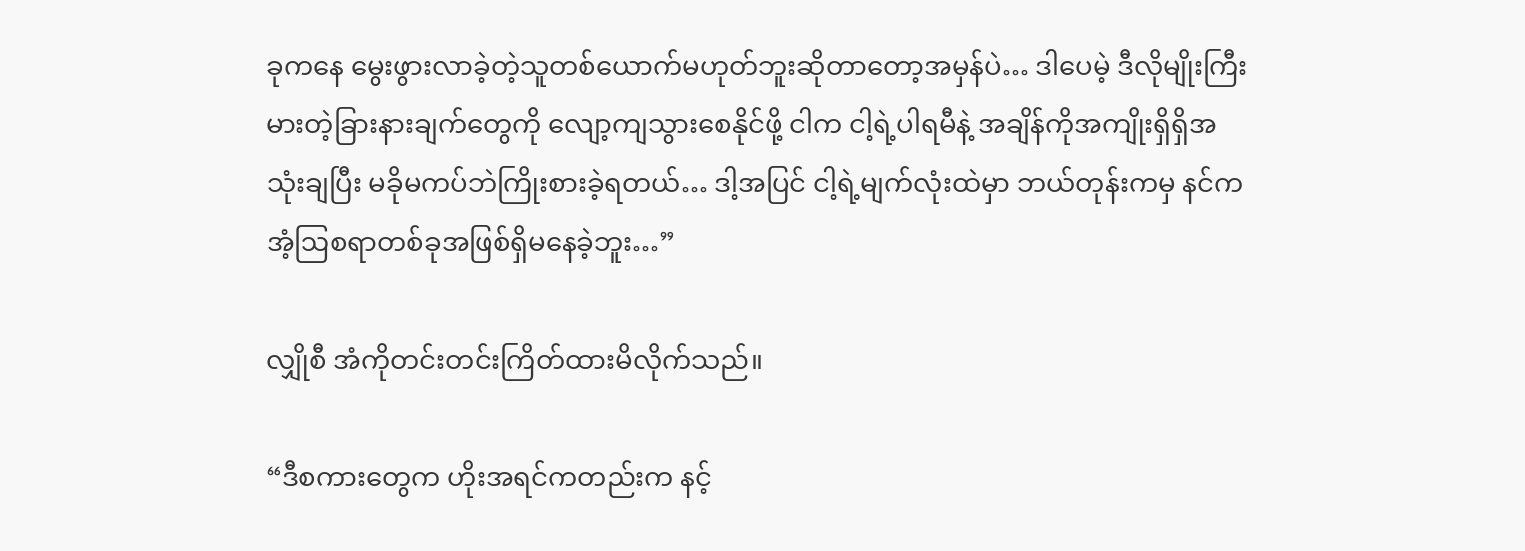ခုကနေ မွေးဖွားလာခဲ့တဲ့သူတစ်ယောက်မဟုတ်ဘူးဆိုတာတော့အမှန်ပဲ… ဒါပေမဲ့ ဒီလိုမျိုးကြီးမားတဲ့ခြားနားချက်တွေကို လျော့ကျသွားစေနိုင်ဖို့ ငါက ငါ့ရဲ့ပါရမီနဲ့ အချိန်ကိုအကျိုးရှိရှိအသုံးချပြီး မခိုမကပ်ဘဲကြိုးစားခဲ့ရတယ်… ဒါ့အပြင် ငါ့ရဲ့မျက်လုံးထဲမှာ ဘယ်တုန်းကမှ နင်က အံ့ဩစရာတစ်ခုအဖြစ်ရှိမနေခဲ့ဘူး…”

လျှိုစီ အံကိုတင်းတင်းကြိတ်ထားမိလိုက်သည်။

“ဒီစကားတွေက ဟိုးအရင်ကတည်းက နင့်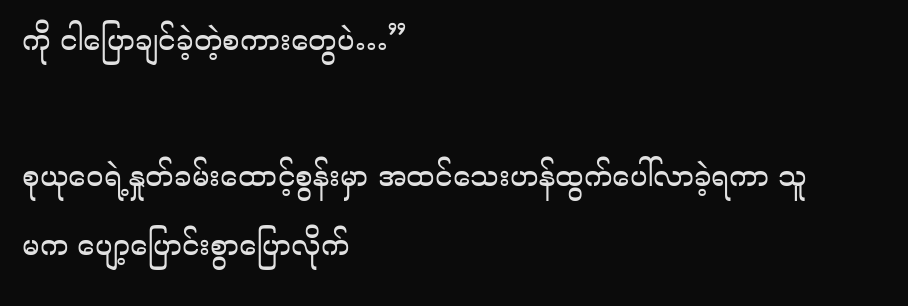ကို ငါပြောချင်ခဲ့တဲ့စကားတွေပဲ…”

စုယုဝေရဲ့နှုတ်ခမ်းထောင့်စွန်းမှာ အထင်သေးဟန်ထွက်ပေါ်လာခဲ့ရကာ သူမက ပျော့ပြောင်းစွာပြောလိုက်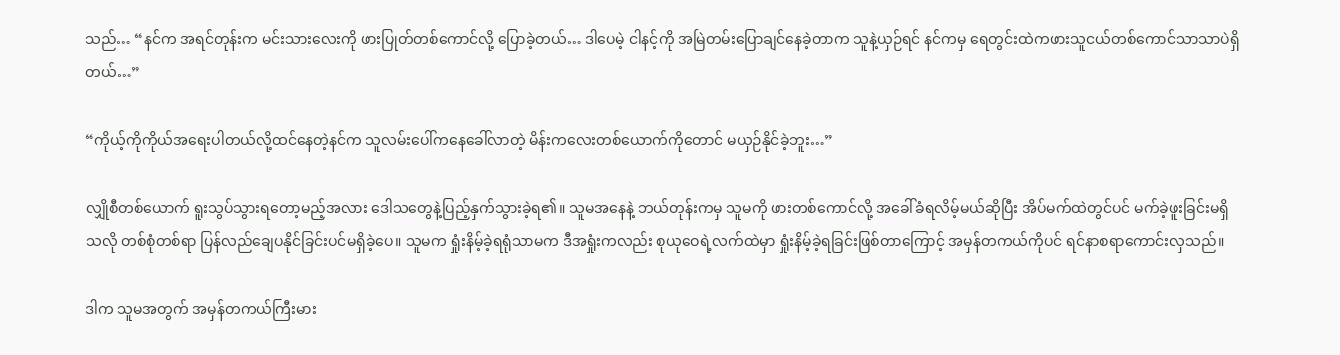သည်… “နင်က အရင်တုန်းက မင်းသားလေးကို ဖားပြုတ်တစ်ကောင်လို့ ပြောခဲ့တယ်… ဒါပေမဲ့ ငါနင့်ကို အမြဲတမ်းပြောချင်နေခဲ့တာက သူနဲ့ယှဉ်ရင် နင်ကမှ ရေတွင်းထဲကဖားသူငယ်တစ်ကောင်သာသာပဲရှိတယ်…”

“ကိုယ့်ကိုကိုယ်အရေးပါတယ်လို့ထင်နေတဲ့နင်က သူလမ်းပေါ်ကနေခေါ်လာတဲ့ မိန်းကလေးတစ်ယောက်ကိုတောင် မယှဉ်နိုင်ခဲ့ဘူး…”

လျှိုစီတစ်ယောက် ရူးသွပ်သွားရတော့မည့်အလား ဒေါသတွေနဲ့ပြည့်နှက်သွားခဲ့ရ၏။ သူမအနေနဲ့ ဘယ်တုန်းကမှ သူမကို ဖားတစ်ကောင်လို့ အခေါ်ခံရလိမ့်မယ်ဆိုပြီး အိပ်မက်ထဲတွင်ပင် မက်ခဲ့ဖူးခြင်းမရှိသလို တစ်စုံတစ်ရာ ပြန်လည်ချေပနိုင်ခြင်းပင်မရှိခဲ့ပေ။ သူမက ရှုံးနိမ့်ခဲ့ရရုံသာမက ဒီအရှုံးကလည်း စုယုဝေရဲ့လက်ထဲမှာ ရှုံးနိမ့်ခဲ့ရခြင်းဖြစ်တာကြောင့် အမှန်တကယ်ကိုပင် ရင်နာစရာကောင်းလှသည်။

ဒါက သူမအတွက် အမှန်တကယ်ကြီးမား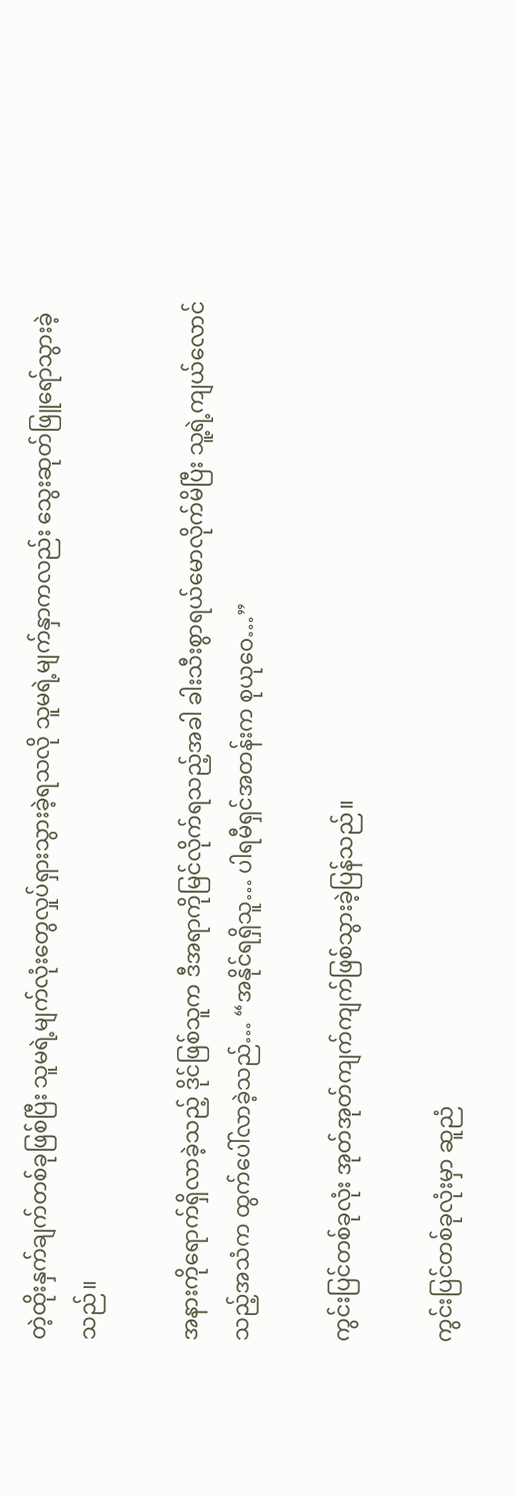တဲ့ထိုးနှက်ချက်တစ်ခုဖြစ်ပြီး သူမရဲ့မျက်လုံးတွေလှုပ်ရှားသွားခဲ့ရသလို သူမရဲ့မျက်နှာကလည်း သွေးဆုတ်ဖြူရော်သွားခဲ့သည်။

အနားကိုရောက်ရှိလာခဲ့သည့် ဒိုင်ဖြစ်သူက ဒီအရာကိုမြင်လိုက်ရသည့်အခါ ခါးသီးစွာရယ်မောလိုက်မိပြီး သူ့ရဲ့ကျယ်လောင်သည့်အသံက ထွက်ပေါ်လာခဲ့သည်… “အနိုင်ရရှိသူ… ပါရမီရှင်အတန်းက စုယုဝေ…”

ကွင်းပြင်တစ်ခုလုံး အုတ်အုတ်ကျက်ကျက်ဖြစ်သွားခဲ့ပြန်သည်။

ကွင်းပြင်တစ်ခုလုံးမှာ ဆူညံ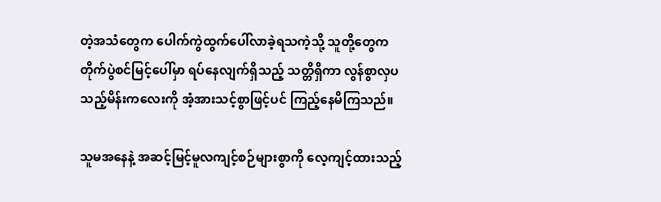တဲ့အသံတွေက ပေါက်ကွဲထွက်ပေါ်လာခဲ့ရသကဲ့သို့ သူတို့တွေက တိုက်ပွဲစင်မြင့်ပေါ်မှာ ရပ်နေလျက်ရှိသည့် သတ္တိရှိကာ လွန်စွာလှပသည့်မိန်းကလေးကို အံ့အားသင့်စွာဖြင့်ပင် ကြည့်နေမိကြသည်။

သူမအနေနဲ့ အဆင့်မြင့်မူလကျင့်စဉ်များစွာကို လေ့ကျင့်ထားသည့်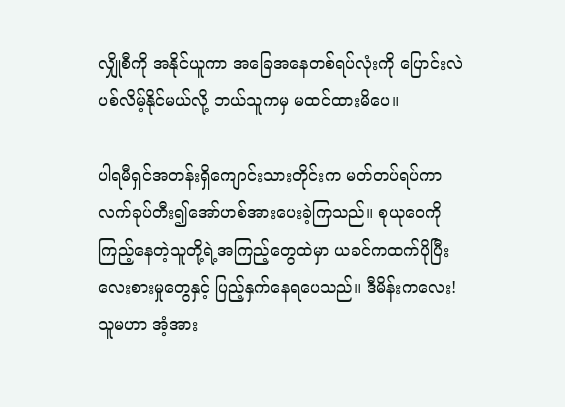လျှိုစီကို အနိုင်ယူကာ အခြေအနေတစ်ရပ်လုံးကို ပြောင်းလဲပစ်လိမ့်နိုင်မယ်လို့ ဘယ်သူကမှ မထင်ထားမိပေ။

ပါရမီရှင်အတန်းရှိကျောင်းသားတိုင်းက မတ်တပ်ရပ်ကာ လက်ခုပ်တီး၍အော်ဟစ်အားပေးခဲ့ကြသည်။ စုယုဝေကို ကြည့်နေတဲ့သူတို့ရဲ့အကြည့်တွေထဲမှာ ယခင်ကထက်ပိုပြီး လေးစားမှုတွေနှင့် ပြည့်နှက်နေရပေသည်။ ဒီမိန်းကလေး! သူမဟာ အံ့အား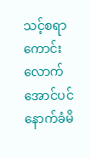သင့်စရာကောင်းလောက်အောင်ပင် နောက်ခံမိ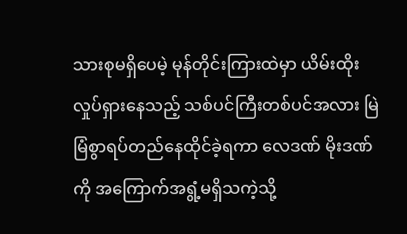သားစုမရှိပေမဲ့ မုန်တိုင်းကြားထဲမှာ ယိမ်းထိုးလှုပ်ရှားနေသည့် သစ်ပင်ကြီးတစ်ပင်အလား မြဲမြံစွာရပ်တည်နေထိုင်ခဲ့ရကာ လေဒဏ် မိုးဒဏ်ကို အကြောက်အရွံ့မရှိသကဲ့သို့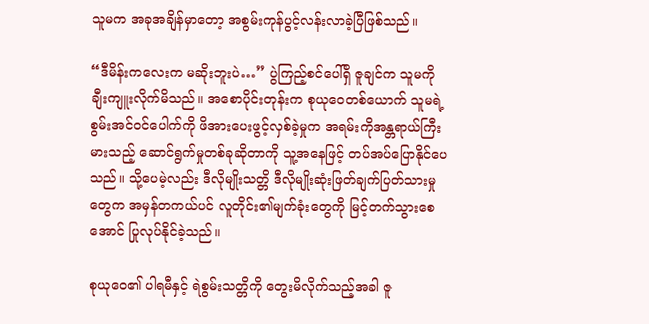သူမက အခုအချိန်မှာတော့ အစွမ်းကုန်ပွင့်လန်းလာခဲ့ပြီဖြစ်သည်။

“ဒီမိန်းကလေးက မဆိုးဘူးပဲ…” ပွဲကြည့်စင်ပေါ်ရှိ ဇူချင်က သူမကို ချီးကျူးလိုက်မိသည်။ အစောပိုင်းတုန်းက စုယုဝေတစ်ယောက် သူမရဲ့စွမ်းအင်ဝင်ပေါက်ကို ဖိအားပေးဖွင့်လှစ်ခဲ့မှုက အရမ်းကိုအန္တရာယ်ကြီးမားသည့် ဆောင်ရွက်မှုတစ်ခုဆိုတာကို သူ့အနေဖြင့် တပ်အပ်ပြောနိုင်ပေသည်။ သို့ပေမဲ့လည်း ဒီလိုမျိုးသတ္တိ ဒီလိုမျိုးဆုံးဖြတ်ချက်ပြတ်သားမှုတွေက အမှန်တကယ်ပင် လူတိုင်း၏မျက်ခုံးတွေကို မြင့်တက်သွားစေအောင် ပြုလုပ်နိုင်ခဲ့သည်။

စုယုဝေ၏ ပါရမီနှင့် ရဲစွမ်းသတ္တိကို တွေးမိလိုက်သည့်အခါ ဇူ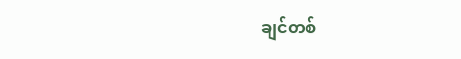ချင်တစ်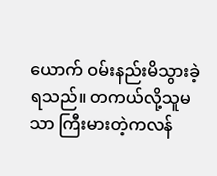ယောက် ဝမ်းနည်းမိသွားခဲ့ရသည်။ တကယ်လို့သူမသာ ကြီးမားတဲ့ကလန်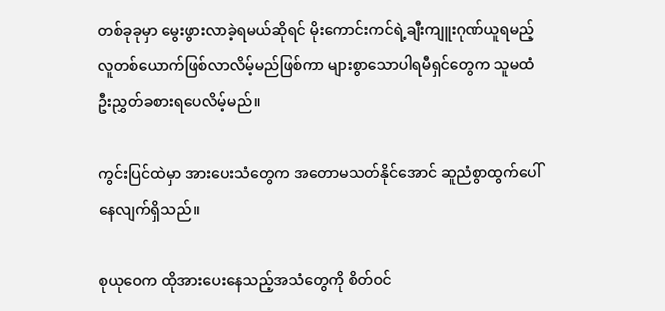တစ်ခုခုမှာ မွေးဖွားလာခဲ့ရမယ်ဆိုရင် မိုးကောင်းကင်ရဲ့ချီးကျူးဂုဏ်ယူရမည့်လူတစ်ယောက်ဖြစ်လာလိမ့်မည်ဖြစ်ကာ များစွာသောပါရမီရှင်တွေက သူမထံ ဦးညွှတ်ခစားရပေလိမ့်မည်။

ကွင်းပြင်ထဲမှာ အားပေးသံတွေက အတောမသတ်နိုင်အောင် ဆူညံစွာထွက်ပေါ်နေလျက်ရှိသည်။

စုယုဝေက ထိုအားပေးနေသည့်အသံတွေကို စိတ်ဝင်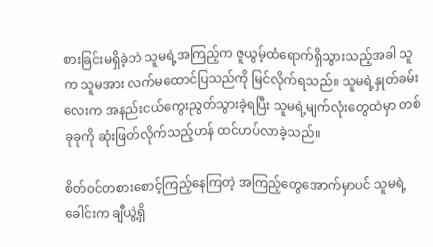စားခြင်းမရှိခဲ့ဘဲ သူမရဲ့အကြည့်က ဇူယွမ့်ထံရောက်ရှိသွားသည့်အခါ သူက သူမအား လက်မထောင်ပြသည်ကို မြင်လိုက်ရသည်။ သူမရဲ့နှုတ်ခမ်းလေးက အနည်းငယ်ကွေးညွတ်သွားခဲ့ရပြီး သူမရဲ့မျက်လုံးတွေထဲမှာ တစ်ခုခုကို ဆုံးဖြတ်လိုက်သည့်ဟန် ထင်ဟပ်လာခဲ့သည်။

စိတ်ဝင်တစားစောင့်ကြည့်နေကြတဲ့ အကြည့်တွေအောက်မှာပင် သူမရဲ့ခေါင်းက ချီယွဲ့ရှိ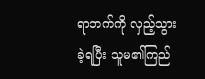ရာဘက်ကို လှည့်သွားခဲ့ရပြီး သူမ၏ကြည်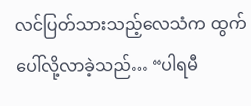လင်ပြတ်သားသည့်လေသံက ထွက်ပေါ်လို့လာခဲ့သည်… “ပါရမီ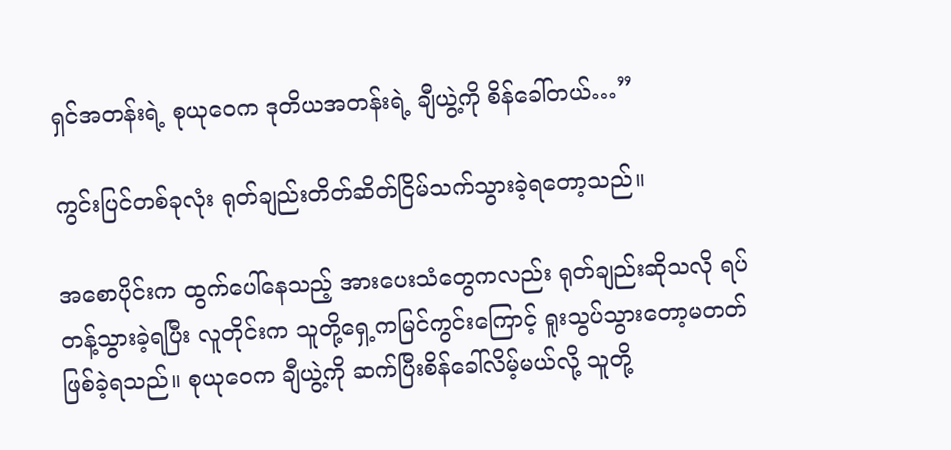ရှင်အတန်းရဲ့ စုယုဝေက ဒုတိယအတန်းရဲ့ ချီယွဲ့ကို စိန်ခေါ်တယ်…”

ကွင်းပြင်တစ်ခုလုံး ရုတ်ချည်းတိတ်ဆိတ်ငြိမ်သက်သွားခဲ့ရတော့သည်။

အစောပိုင်းက ထွက်ပေါ်နေသည့် အားပေးသံတွေကလည်း ရုတ်ချည်းဆိုသလို ရပ်တန့်သွားခဲ့ရပြီး လူတိုင်းက သူတို့ရှေ့ကမြင်ကွင်းကြောင့် ရူးသွပ်သွားတော့မတတ်ဖြစ်ခဲ့ရသည်။ စုယုဝေက ချီယွဲ့ကို ဆက်ပြီးစိန်ခေါ်လိမ့်မယ်လို့ သူတို့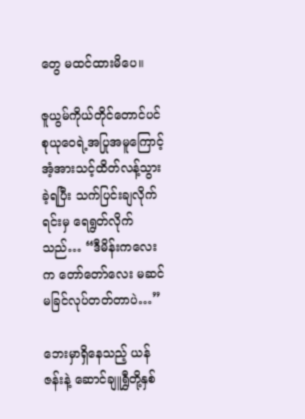တွေ မထင်ထားမိပေ။

ဇူယွမ်ကိုယ်တိုင်တောင်ပင် စုယုဝေရဲ့အပြုအမူကြောင့် အံ့အားသင့်ထိတ်လန့်သွားခဲ့ရပြီး သက်ပြင်းချလိုက်ရင်းမှ ရေရွတ်လိုက်သည်… “ဒီမိန်းကလေးက တော်တော်လေး မဆင်မခြင်လုပ်တတ်တာပဲ…”

ဘေးမှာရှိနေသည့် ယန်ဇန်းနဲ့ ဆောင်ချူရွှီတို့နှစ်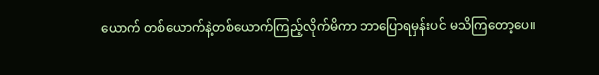ယောက် တစ်ယောက်နဲ့တစ်ယောက်ကြည့်လိုက်မိကာ ဘာပြောရမှန်းပင် မသိကြတော့ပေ။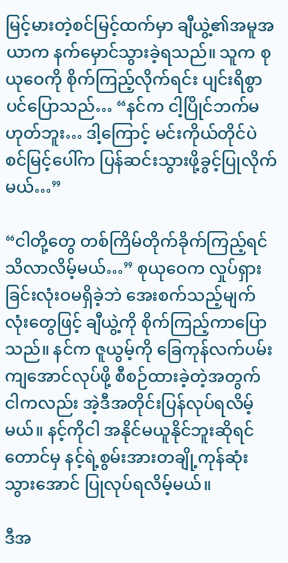မြင့်မားတဲ့စင်မြင့်ထက်မှာ ချီယွဲ့၏အမူအယာက နက်မှောင်သွားခဲ့ရသည်။ သူက စုယုဝေကို စိုက်ကြည့်လိုက်ရင်း ပျင်းရိစွာပင်ပြောသည်… “နင်က ငါ့ပြိုင်ဘက်မဟုတ်ဘူး… ဒါ့ကြောင့် မင်းကိုယ်တိုင်ပဲ စင်မြင့်ပေါ်က ပြန်ဆင်းသွားဖို့ခွင့်ပြုလိုက်မယ်…”

“ငါတို့တွေ တစ်ကြိမ်တိုက်ခိုက်ကြည့်ရင် သိလာလိမ့်မယ်…” စုယုဝေက လှုပ်ရှားခြင်းလုံးဝမရှိခဲ့ဘဲ အေးစက်သည့်မျက်လုံးတွေဖြင့် ချီယွဲ့ကို စိုက်ကြည့်ကာပြောသည်။ နင်က ဇူယွမ့်ကို ခြေကုန်လက်ပမ်းကျအောင်လုပ်ဖို့ စီစဉ်ထားခဲ့တဲ့အတွက် ငါကလည်း အဲ့ဒီအတိုင်းပြန်လုပ်ရလိမ့်မယ်။ နင့်ကိုငါ အနိုင်မယူနိုင်ဘူးဆိုရင်တောင်မှ နင့်ရဲ့စွမ်းအားတချို့ကုန်ဆုံးသွားအောင် ပြုလုပ်ရလိမ့်မယ်။

ဒီအ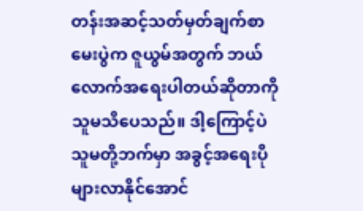တန်းအဆင့်သတ်မှတ်ချက်စာမေးပွဲက ဇူယွမ်အတွက် ဘယ်လောက်အရေးပါတယ်ဆိုတာကို သူမသိပေသည်။ ဒါ့ကြောင့်ပဲ သူမတို့ဘက်မှာ အခွင့်အရေးပိုများလာနိုင်အောင်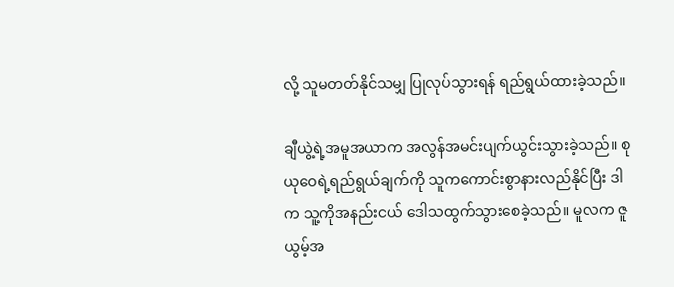လို့ သူမတတ်နိုင်သမျှ ပြုလုပ်သွားရန် ရည်ရွယ်ထားခဲ့သည်။

ချီယွဲ့ရဲ့အမူအယာက အလွန်အမင်းပျက်ယွင်းသွားခဲ့သည်။ စုယုဝေရဲ့ရည်ရွယ်ချက်ကို သူကကောင်းစွာနားလည်နိုင်ပြီး ဒါက သူ့ကိုအနည်းငယ် ဒေါသထွက်သွားစေခဲ့သည်။ မူလက ဇူယွမ့်အ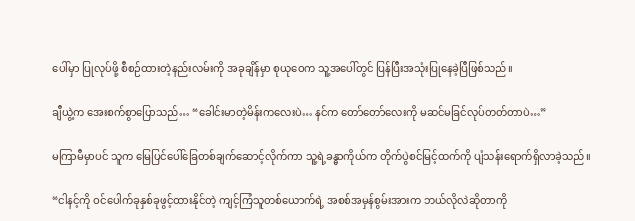ပေါ်မှာ ပြုလုပ်ဖို့ စီစဉ်ထားတဲ့နည်းလမ်းကို အခုချိန်မှာ စုယုဝေက သူ့အပေါ်တွင် ပြန်ပြီးအသုံးပြုနေခဲ့ပြီဖြစ်သည်။

ချီယွဲ့က အေးစက်စွာပြောသည်… “ခေါင်းမာတဲ့မိန်းကလေးပဲ… နင်က တော်တော်လေးကို မဆင်မခြင်လုပ်တတ်တာပဲ…”

မကြာမီမှာပင် သူက မြေပြင်ပေါ်ခြေတစ်ချက်ဆောင့်လိုက်ကာ သူ့ရဲ့ခန္ဓာကိုယ်က တိုက်ပွဲစင်မြင့်ထက်ကို ပျံသန်းရောက်ရှိလာခဲ့သည်။

“ငါနင့်ကို ဝင်ပေါက်ခုနှစ်ခုဖွင့်ထားနိုင်တဲ့ ကျင့်ကြံသူတစ်ယောက်ရဲ့ အစစ်အမှန်စွမ်းအားက ဘယ်လိုလဲဆိုတာကို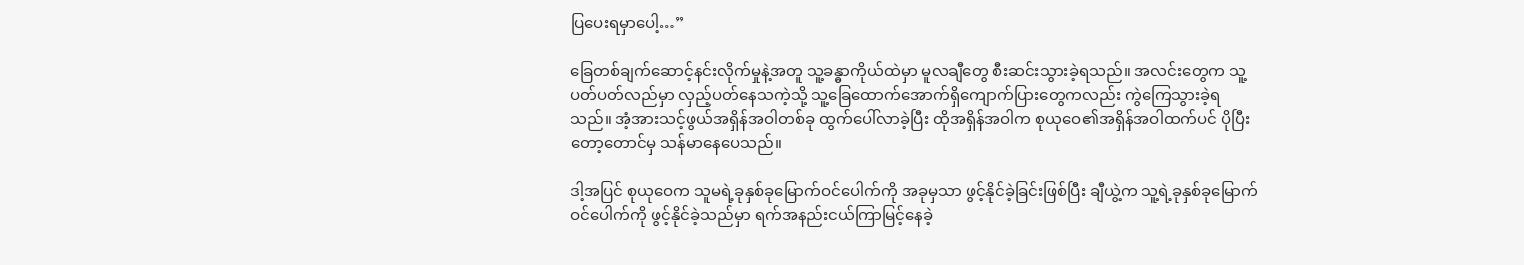ပြပေးရမှာပေါ့…”

ခြေတစ်ချက်ဆောင့်နင်းလိုက်မှုနဲ့အတူ သူ့ခန္ဓာကိုယ်ထဲမှာ မူလချီတွေ စီးဆင်းသွားခဲ့ရသည်။ အလင်းတွေက သူ့ပတ်ပတ်လည်မှာ လှည့်ပတ်နေသကဲ့သို့ သူ့ခြေထောက်အောက်ရှိကျောက်ပြားတွေကလည်း ကွဲကြေသွားခဲ့ရသည်။ အံ့အားသင့်ဖွယ်အရှိန်အဝါတစ်ခု ထွက်ပေါ်လာခဲ့ပြီး ထိုအရှိန်အဝါက စုယုဝေ၏အရှိန်အဝါထက်ပင် ပိုပြီးတော့တောင်မှ သန်မာနေပေသည်။

ဒါ့အပြင် စုယုဝေက သူမရဲ့ခုနှစ်ခုမြောက်ဝင်ပေါက်ကို အခုမှသာ ဖွင့်နိုင်ခဲ့ခြင်းဖြစ်ပြီး ချီယွဲ့က သူ့ရဲ့ခုနှစ်ခုမြောက်ဝင်ပေါက်ကို ဖွင့်နိုင်ခဲ့သည်မှာ ရက်အနည်းငယ်ကြာမြင့်နေခဲ့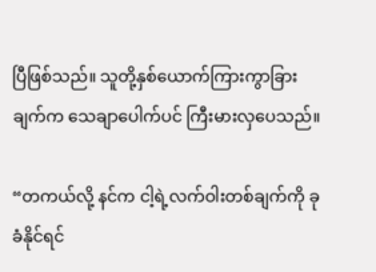ပြီဖြစ်သည်။ သူတို့နှစ်ယောက်ကြားကွာခြားချက်က သေချာပေါက်ပင် ကြီးမားလှပေသည်။

“တကယ်လို့ နင်က ငါ့ရဲ့လက်ဝါးတစ်ချက်ကို ခုခံနိုင်ရင်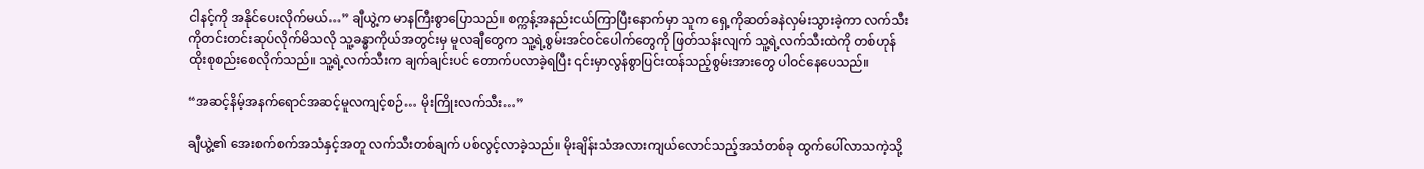ငါနင့်ကို အနိုင်ပေးလိုက်မယ်…” ချီယွဲ့က မာနကြီးစွာပြောသည်။ စက္ကန့်အနည်းငယ်ကြာပြီးနောက်မှာ သူက ရှေ့ကိုဆတ်ခနဲလှမ်းသွားခဲ့ကာ လက်သီးကိုတင်းတင်းဆုပ်လိုက်မိသလို သူ့ခန္ဓာကိုယ်အတွင်းမှ မူလချီတွေက သူ့ရဲ့စွမ်းအင်ဝင်ပေါက်တွေကို ဖြတ်သန်းလျက် သူ့ရဲ့လက်သီးထဲကို တစ်ဟုန်ထိုးစုစည်းစေလိုက်သည်။ သူ့ရဲ့လက်သီးက ချက်ချင်းပင် တောက်ပလာခဲ့ရပြီး ၎င်းမှာလွန်စွာပြင်းထန်သည့်စွမ်းအားတွေ ပါဝင်နေပေသည်။

“အဆင့်နိမ့်အနက်ရောင်အဆင့်မူလကျင့်စဉ်… မိုးကြိုးလက်သီး…”

ချီယွဲ့၏ အေးစက်စက်အသံနှင့်အတူ လက်သီးတစ်ချက် ပစ်လွင့်လာခဲ့သည်။ မိုးချိန်းသံအလားကျယ်လောင်သည့်အသံတစ်ခု ထွက်ပေါ်လာသကဲ့သို့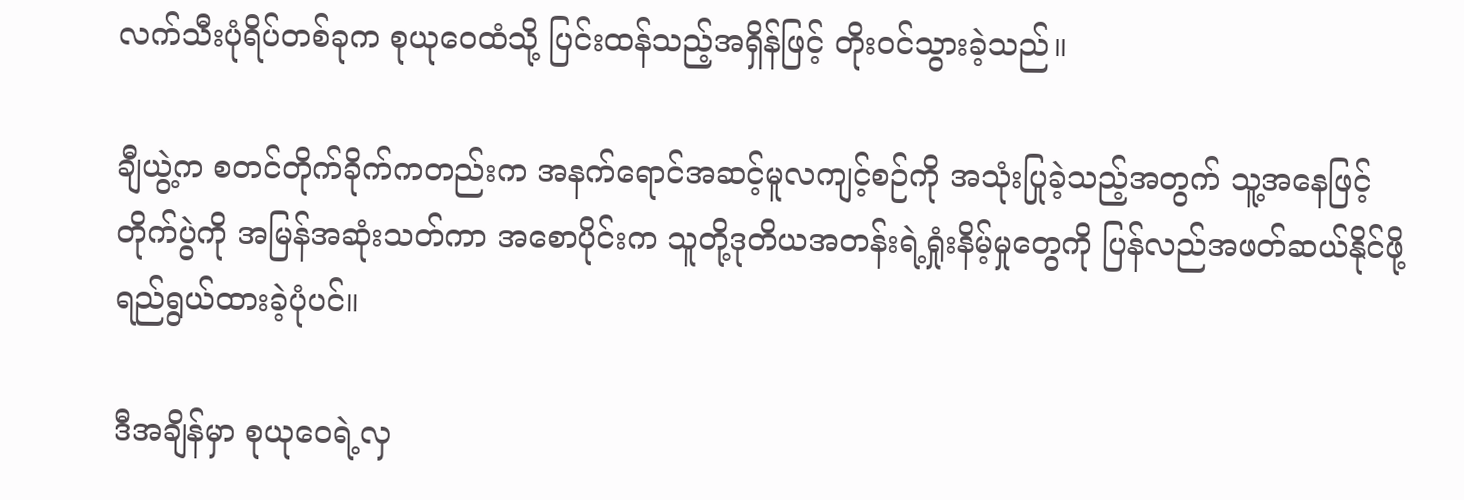လက်သီးပုံရိပ်တစ်ခုက စုယုဝေထံသို့ ပြင်းထန်သည့်အရှိန်ဖြင့် တိုးဝင်သွားခဲ့သည်။

ချီယွဲ့က စတင်တိုက်ခိုက်ကတည်းက အနက်ရောင်အဆင့်မူလကျင့်စဉ်ကို အသုံးပြုခဲ့သည့်အတွက် သူ့အနေဖြင့် တိုက်ပွဲကို အမြန်အဆုံးသတ်ကာ အစောပိုင်းက သူတို့ဒုတိယအတန်းရဲ့ရှုံးနိမ့်မှုတွေကို ပြန်လည်အဖတ်ဆယ်နိုင်ဖို့ ရည်ရွယ်ထားခဲ့ပုံပင်။

ဒီအချိန်မှာ စုယုဝေရဲ့လှ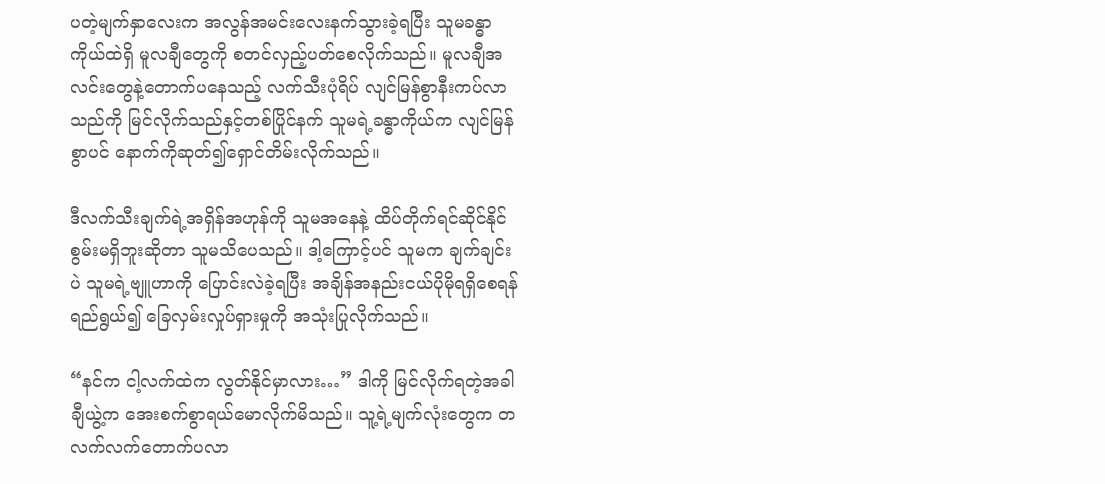ပတဲ့မျက်နှာလေးက အလွန်အမင်းလေးနက်သွားခဲ့ရပြီး သူမခန္ဓာကိုယ်ထဲရှိ မူလချီတွေကို စတင်လှည့်ပတ်စေလိုက်သည်။ မူလချီအလင်းတွေနဲ့တောက်ပနေသည့် လက်သီးပုံရိပ် လျင်မြန်စွာနီးကပ်လာသည်ကို မြင်လိုက်သည်နှင့်တစ်ပြိုင်နက် သူမရဲ့ခန္ဓာကိုယ်က လျင်မြန်စွာပင် နောက်ကိုဆုတ်၍ရှောင်တိမ်းလိုက်သည်။

ဒီလက်သီးချက်ရဲ့အရှိန်အဟုန်ကို သူမအနေနဲ့ ထိပ်တိုက်ရင်ဆိုင်နိုင်စွမ်းမရှိဘူးဆိုတာ သူမသိပေသည်။ ဒါ့ကြောင့်ပင် သူမက ချက်ချင်းပဲ သူမရဲ့ဗျူဟာကို ပြောင်းလဲခဲ့ရပြီး အချိန်အနည်းငယ်ပိုမိုရရှိစေရန် ရည်ရွယ်၍ ခြေလှမ်းလှုပ်ရှားမှုကို အသုံးပြုလိုက်သည်။

“နင်က ငါ့လက်ထဲက လွတ်နိုင်မှာလား…” ဒါကို မြင်လိုက်ရတဲ့အခါ ချီယွဲ့က အေးစက်စွာရယ်မောလိုက်မိသည်။ သူ့ရဲ့မျက်လုံးတွေက တလက်လက်တောက်ပလာ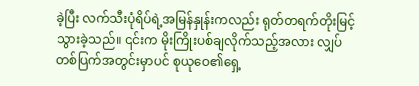ခဲ့ပြီး လက်သီးပုံရိပ်ရဲ့အမြန်နှုန်းကလည်း ရုတ်တရက်တိုးမြင့်သွားခဲ့သည်။ ၎င်းက မိုးကြိုးပစ်ချလိုက်သည့်အလား လျှပ်တစ်ပြက်အတွင်းမှာပင် စုယုဝေ၏ရှေ့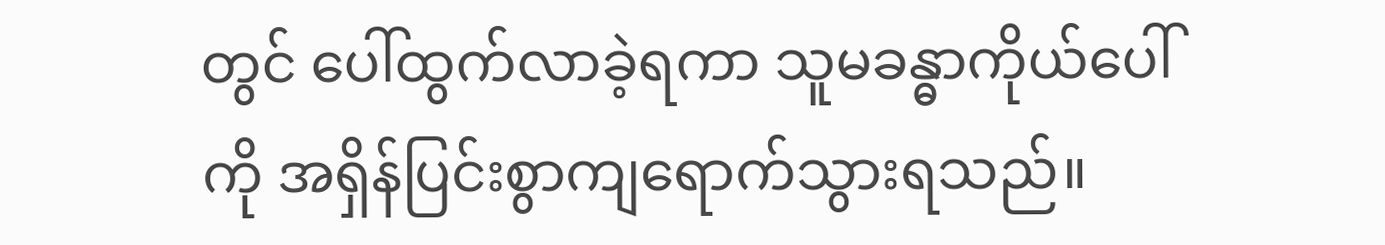တွင် ပေါ်ထွက်လာခဲ့ရကာ သူမခန္ဓာကိုယ်ပေါ်ကို အရှိန်ပြင်းစွာကျရောက်သွားရသည်။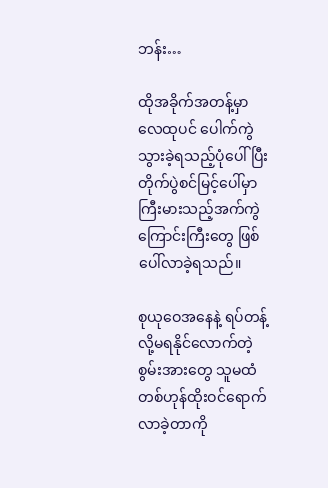ဘန်း…

ထိုအခိုက်အတန့်မှာ လေထုပင် ပေါက်ကွဲသွားခဲ့ရသည့်ပုံပေါ်ပြီး တိုက်ပွဲစင်မြင့်ပေါ်မှာ ကြီးမားသည့်အက်ကွဲကြောင်းကြီးတွေ ဖြစ်ပေါ်လာခဲ့ရသည်။

စုယုဝေအနေနဲ့ ရပ်တန့်လို့မရနိုင်လောက်တဲ့စွမ်းအားတွေ သူမထံတစ်ဟုန်ထိုးဝင်ရောက်လာခဲ့တာကို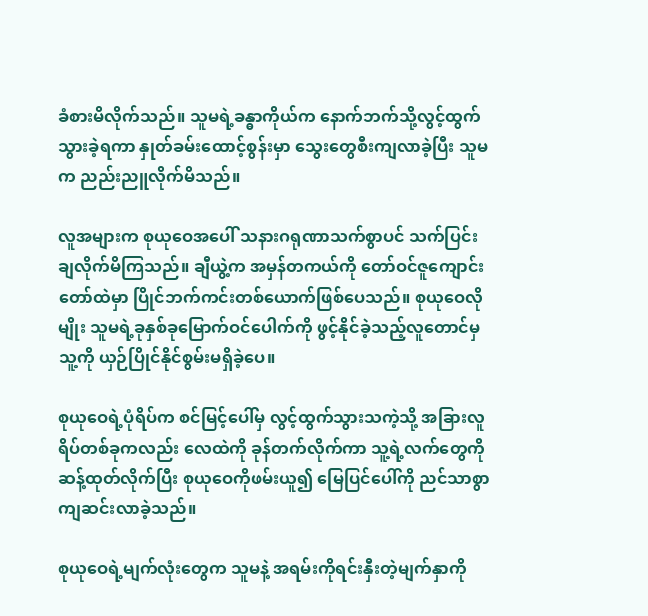ခံစားမိလိုက်သည်။ သူမရဲ့ခန္ဓာကိုယ်က နောက်ဘက်သို့လွင့်ထွက်သွားခဲ့ရကာ နှုတ်ခမ်းထောင့်စွန်းမှာ သွေးတွေစီးကျလာခဲ့ပြီး သူမက ညည်းညူလိုက်မိသည်။

လူအများက စုယုဝေအပေါ် သနားဂရုဏာသက်စွာပင် သက်ပြင်းချလိုက်မိကြသည်။ ချီယွဲ့က အမှန်တကယ်ကို တော်ဝင်ဇူကျောင်းတော်ထဲမှာ ပြိုင်ဘက်ကင်းတစ်ယောက်ဖြစ်ပေသည်။ စုယုဝေလိုမျိုး သူမရဲ့ခုနှစ်ခုမြောက်ဝင်ပေါက်ကို ဖွင့်နိုင်ခဲ့သည့်လူတောင်မှ သူ့ကို ယှဉ်ပြိုင်နိုင်စွမ်းမရှိခဲ့ပေ။

စုယုဝေရဲ့ပုံရိပ်က စင်မြင့်ပေါ်မှ လွင့်ထွက်သွားသကဲ့သို့ အခြားလူရိပ်တစ်ခုကလည်း လေထဲကို ခုန်တက်လိုက်ကာ သူ့ရဲ့လက်တွေကို ဆန့်ထုတ်လိုက်ပြီး စုယုဝေကိုဖမ်းယူ၍ မြေပြင်ပေါ်ကို ညင်သာစွာကျဆင်းလာခဲ့သည်။

စုယုဝေရဲ့မျက်လုံးတွေက သူမနဲ့ အရမ်းကိုရင်းနှီးတဲ့မျက်နှာကို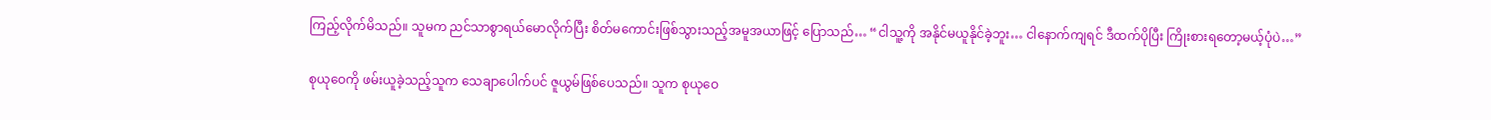ကြည့်လိုက်မိသည်။ သူမက ညင်သာစွာရယ်မောလိုက်ပြီး စိတ်မကောင်းဖြစ်သွားသည့်အမူအယာဖြင့် ပြောသည်… “ငါသူ့ကို အနိုင်မယူနိုင်ခဲ့ဘူး… ငါနောက်ကျရင် ဒီထက်ပိုပြီး ကြိုးစားရတော့မယ့်ပုံပဲ…”

စုယုဝေကို ဖမ်းယူခဲ့သည့်သူက သေချာပေါက်ပင် ဇူယွမ်ဖြစ်ပေသည်။ သူက စုယုဝေ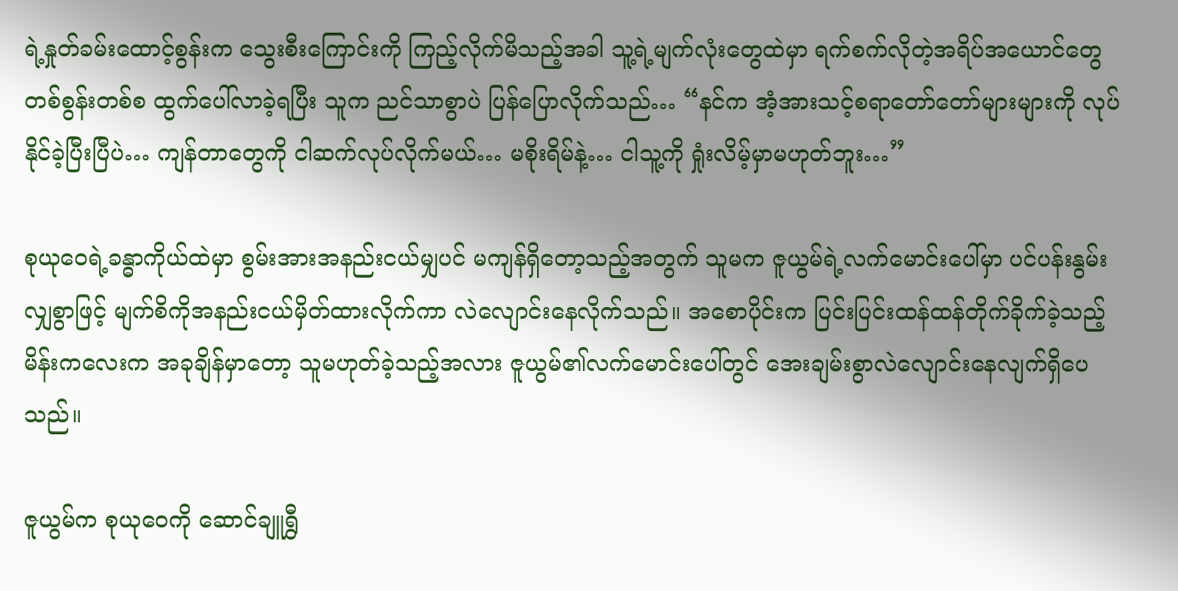ရဲ့နှုတ်ခမ်းထောင့်စွန်းက သွေးစီးကြောင်းကို ကြည့်လိုက်မိသည့်အခါ သူ့ရဲ့မျက်လုံးတွေထဲမှာ ရက်စက်လိုတဲ့အရိပ်အယောင်တွေ တစ်စွန်းတစ်စ ထွက်ပေါ်လာခဲ့ရပြီး သူက ညင်သာစွာပဲ ပြန်ပြောလိုက်သည်… “နင်က အံ့အားသင့်စရာတော်တော်များများကို လုပ်နိုင်ခဲ့ပြီးပြီပဲ… ကျန်တာတွေကို ငါဆက်လုပ်လိုက်မယ်… မစိုးရိမ်နဲ့… ငါသူ့ကို ရှုံးလိမ့်မှာမဟုတ်ဘူး…”

စုယုဝေရဲ့ခန္ဓာကိုယ်ထဲမှာ စွမ်းအားအနည်းငယ်မျှပင် မကျန်ရှိတော့သည့်အတွက် သူမက ဇူယွမ်ရဲ့လက်မောင်းပေါ်မှာ ပင်ပန်းနွမ်းလျှစွာဖြင့် မျက်စိကိုအနည်းငယ်မှိတ်ထားလိုက်ကာ လဲလျောင်းနေလိုက်သည်။ အစောပိုင်းက ပြင်းပြင်းထန်ထန်တိုက်ခိုက်ခဲ့သည့်မိန်းကလေးက အခုချိန်မှာတော့ သူမဟုတ်ခဲ့သည့်အလား ဇူယွမ်၏လက်မောင်းပေါ်တွင် အေးချမ်းစွာလဲလျောင်းနေလျက်ရှိပေသည်။

ဇူယွမ်က စုယုဝေကို ဆောင်ချူရွှီ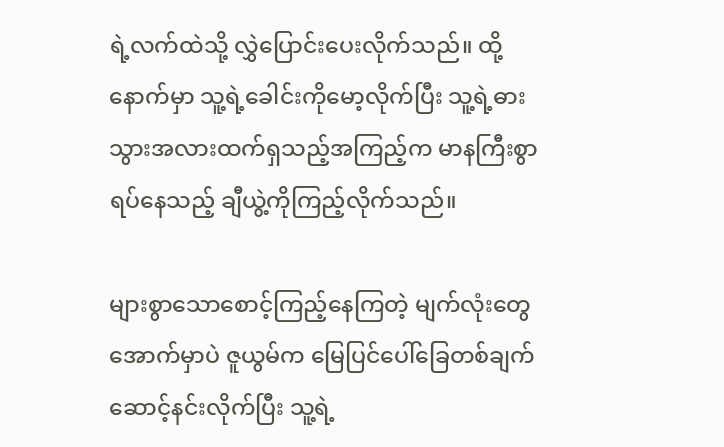ရဲ့လက်ထဲသို့ လွှဲပြောင်းပေးလိုက်သည်။ ထို့နောက်မှာ သူ့ရဲ့ခေါင်းကိုမော့လိုက်ပြီး သူ့ရဲ့ဓားသွားအလားထက်ရှသည့်အကြည့်က မာနကြီးစွာရပ်နေသည့် ချီယွဲ့ကိုကြည့်လိုက်သည်။

များစွာသောစောင့်ကြည့်နေကြတဲ့ မျက်လုံးတွေအောက်မှာပဲ ဇူယွမ်က မြေပြင်ပေါ်ခြေတစ်ချက်ဆောင့်နင်းလိုက်ပြီး သူ့ရဲ့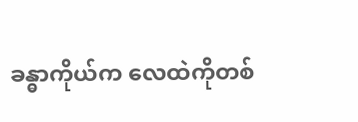ခန္ဓာကိုယ်က လေထဲကိုတစ်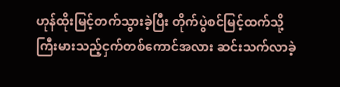ဟုန်ထိုးမြင့်တက်သွားခဲ့ပြီး တိုက်ပွဲစင်မြင့်ထက်သို့ ကြီးမားသည့်ငှက်တစ်ကောင်အလား ဆင်းသက်လာခဲ့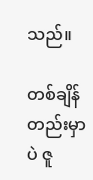သည်။

တစ်ချိန်တည်းမှာပဲ ဇူ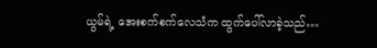ယွမ်ရဲ့ အေးစက်စက်လေသံက ထွက်ပေါ်လာခဲ့သည်…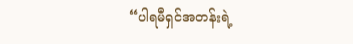“ပါရမီရှင်အတန်းရဲ့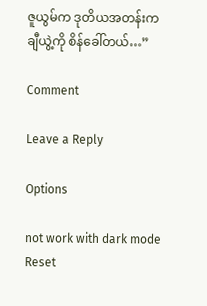ဇူယွမ်က ဒုတိယအတန်းက ချီယွဲ့ကို စိန်ခေါ်တယ်…”

Comment

Leave a Reply

Options

not work with dark mode
Reset